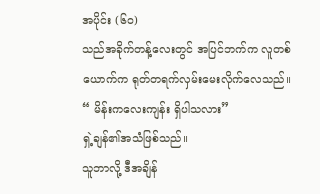အပိုင်း (၆၀)
သည်အခိုက်တန့်လေးတွင် အပြင်ဘက်က လူတစ်ယောက်က ရုတ်တရက်လှမ်းမေးလိုက်လေသည်။
“ မိန်းကလေးကျန်း ရှိပါသလား”
ရှဲ့ချန်၏အသံဖြစ်သည်။
သူဘာလို့ ဒီအချိန်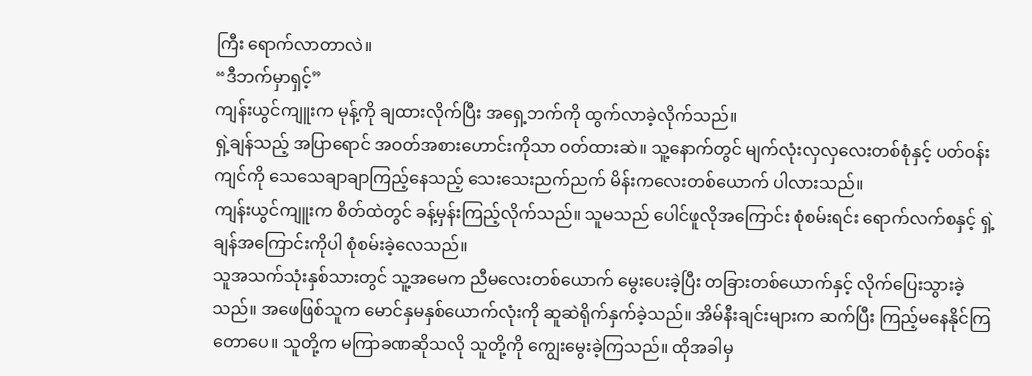ကြီး ရောက်လာတာလဲ။
“ဒီဘက်မှာရှင့်”
ကျန်းယွင်ကျူးက မုန့်ကို ချထားလိုက်ပြီး အရှေ့ဘက်ကို ထွက်လာခဲ့လိုက်သည်။
ရှဲ့ချန်သည့် အပြာရောင် အဝတ်အစားဟောင်းကိုသာ ဝတ်ထားဆဲ။ သူ့နောက်တွင် မျက်လုံးလှလှလေးတစ်စုံနှင့် ပတ်ဝန်းကျင်ကို သေသေချာချာကြည့်နေသည့် သေးသေးညက်ညက် မိန်းကလေးတစ်ယောက် ပါလားသည်။
ကျန်းယွင်ကျူးက စိတ်ထဲတွင် ခန့်မှန်းကြည့်လိုက်သည်။ သူမသည် ပေါင်ဖူလိုအကြောင်း စုံစမ်းရင်း ရောက်လက်စနှင့် ရှဲ့ချန်အကြောင်းကိုပါ စုံစမ်းခဲ့လေသည်။
သူအသက်သုံးနှစ်သားတွင် သူ့အမေက ညီမလေးတစ်ယောက် မွေးပေးခဲ့ပြီး တခြားတစ်ယောက်နှင့် လိုက်ပြေးသွားခဲ့သည်။ အဖေဖြစ်သူက မောင်နှမနှစ်ယောက်လုံးကို ဆူဆဲရိုက်နှက်ခဲ့သည်။ အိမ်နီးချင်းများက ဆက်ပြီး ကြည့်မနေနိုင်ကြတောပေ။ သူတို့က မကြာခဏဆိုသလို သူတို့ကို ကျွေးမွေးခဲ့ကြသည်။ ထိုအခါမှ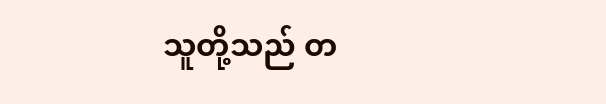သူတို့သည် တ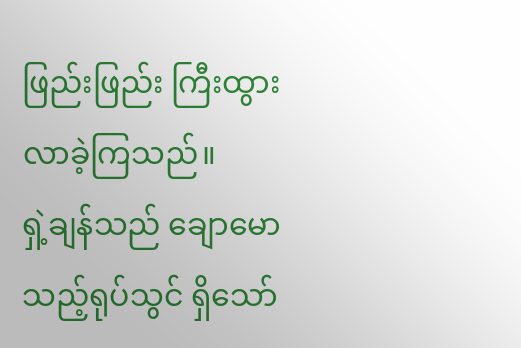ဖြည်းဖြည်း ကြီးထွားလာခဲ့ကြသည်။
ရှဲ့ချန်သည် ချောမောသည့်ရုပ်သွင် ရှိသော်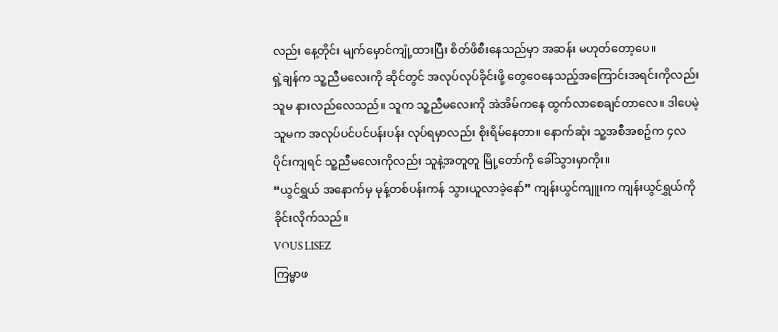လည်း နေ့တိုင်း မျက်မှောင်ကျုံ့ထားပြီး စိတ်ဖိစီးနေသည်မှာ အဆန်း မဟုတ်တော့ပေ။
ရှဲ့ချန်က သူ့ညီမလေးကို ဆိုင်တွင် အလုပ်လုပ်ခိုင်းဖို့ တွေဝေနေသည့်အကြောင်းအရင်းကိုလည်း သူမ နားလည်လေသည်။ သူက သူ့ညီမလေးကို အဲအိမ်ကနေ ထွက်လာစေချင်တာလေ။ ဒါပေမဲ့ သူမက အလုပ်ပင်ပင်ပန်းပန်း လုပ်ရမှာလည်း စိုးရိမ်နေတာ။ နောက်ဆုံး သူ့အစီအစဥ်က ၄လပိုင်းကျရင် သူ့ညီမလေးကိုလည်း သူနဲ့အတူတူ မြို့တော်ကို ခေါ်သွားမှာကိုး။
“ယွင်ရွှယ် အနောက်မှ မုန့်တစ်ပန်းကန် သွားယူလာခဲ့နော်” ကျန်းယွင်ကျူးက ကျန်းယွင်ရွှယ်ကို ခိုင်းလိုက်သည်။
VOUS LISEZ
ကြမ္မာဖ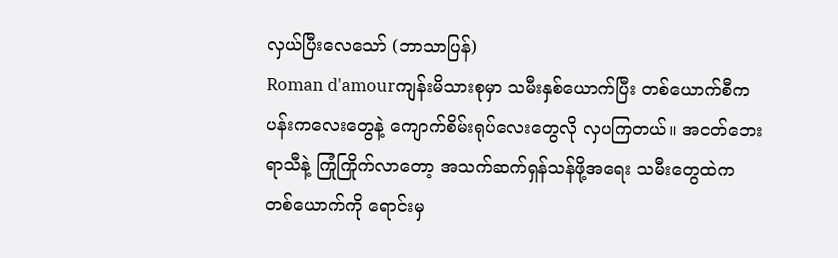လှယ်ပြီးလေသော် (ဘာသာပြန်)
Roman d'amourကျန်းမိသားစုမှာ သမီးနှစ်ယောက်ပြီး တစ်ယောက်စီက ပန်းကလေးတွေနဲ့ ကျောက်စိမ်းရုပ်လေးတွေလို လှပကြတယ်။ အငတ်ဘေးရာသီနဲ့ ကြုံကြိုက်လာတော့ အသက်ဆက်ရှန်သန်ဖို့အရေး သမီးတွေထဲက တစ်ယောက်ကို ရောင်းမှ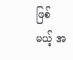ဖြစ်မယ့် အ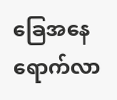ခြေအနေရောက်လာ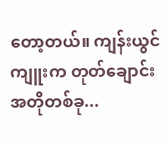တော့တယ်။ ကျန်းယွင်ကျူးက တုတ်ချောင်းအတိုတစ်ခု...